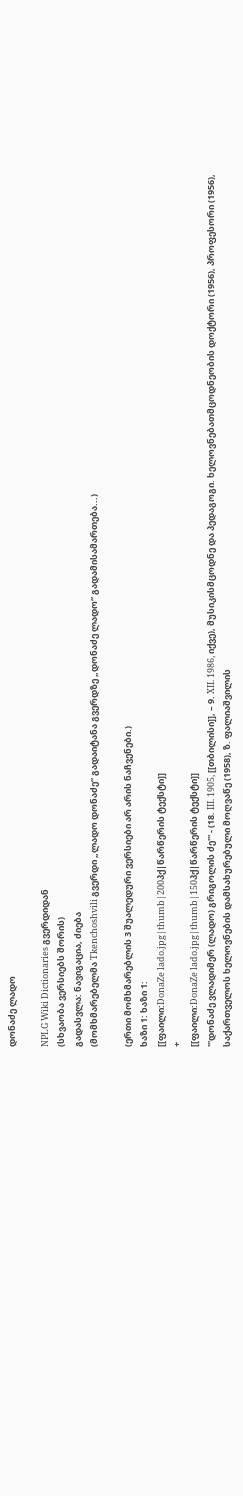დონაძე ლადო

NPLG Wiki Dictionaries გვერდიდან
(სხვაობა ვერსიებს შორის)
გადასვლა: ნავიგაცია, ძიება
(მომხმარებელმა Tkenchoshvili გვერდი „ლადო დონაძე“ გადაიტანა გვერდზე „დონაძე ლადო“ გადამისამართება...)

(ერთი მომხმარებლის 3 შუალედური ვერსიები არ არის ნაჩვენები.)
ხაზი 1: ხაზი 1:
[[ფაილი:DonaZe lado.jpg|thumb|200პქ|წარწერის ტექსტი]]
+
[[ფაილი:DonaZe lado.jpg|thumb|150პქ|წარწერის ტექსტი]]
'''დონაძე ვლადიმერ (ლადო) გრიგოლის ძე''' - (18. III. 1905, [[თბილისი]], – 9. XII. 1986, იქვე), მუსიკისმცოდნე და პედაგოგი. ხელოვნებათმცოდნეობის დოქტორი (1956), პროფესორი (1956), საქართველოს ხელოვნების დამსახურებული მოღვაწე (1958), ზ. ფალიაშვილის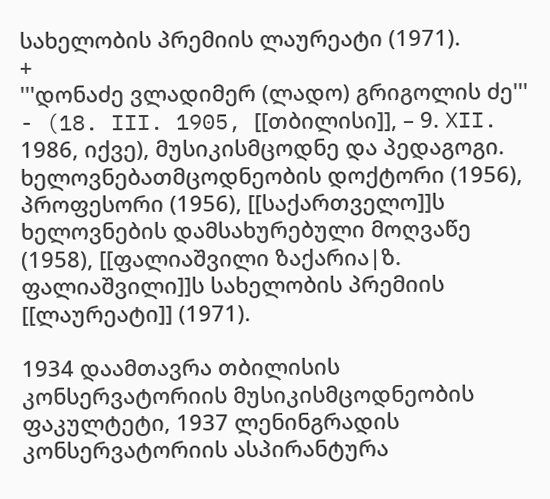სახელობის პრემიის ლაურეატი (1971).
+
'''დონაძე ვლადიმერ (ლადო) გრიგოლის ძე''' - (18. III. 1905, [[თბილისი]], – 9. XII. 1986, იქვე), მუსიკისმცოდნე და პედაგოგი. ხელოვნებათმცოდნეობის დოქტორი (1956), პროფესორი (1956), [[საქართველო]]ს ხელოვნების დამსახურებული მოღვაწე (1958), [[ფალიაშვილი ზაქარია|ზ. ფალიაშვილი]]ს სახელობის პრემიის [[ლაურეატი]] (1971).

1934 დაამთავრა თბილისის კონსერვატორიის მუსიკისმცოდნეობის ფაკულტეტი, 1937 ლენინგრადის კონსერვატორიის ასპირანტურა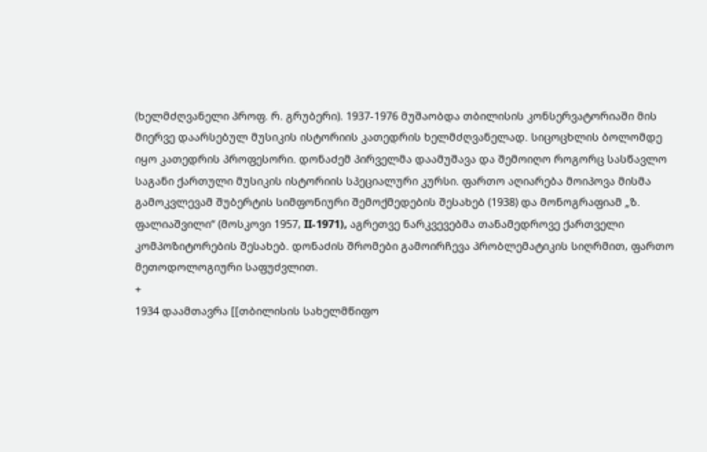(ხელმძღვანელი პროფ. რ. გრუბერი). 1937-1976 მუშაობდა თბილისის კონსერვატორიაში მის მიერვე დაარსებულ მუსიკის ისტორიის კათედრის ხელმძღვანელად. სიცოცხლის ბოლომდე იყო კათედრის პროფესორი. დონაძემ პირველმა დაამუშავა და შემოიღო როგორც სასწავლო საგანი ქართული მუსიკის ისტორიის სპეციალური კურსი. ფართო აღიარება მოიპოვა მისმა გამოკვლევამ შუბერტის სიმფონიური შემოქმედების შესახებ (1938) და მონოგრაფიამ „ზ. ფალიაშვილი“ (მოსკოვი 1957, II-1971), აგრეთვე ნარკვევებმა თანამედროვე ქართველი კომპოზიტორების შესახებ. დონაძის შრომები გამოირჩევა პრობლემატიკის სიღრმით, ფართო მეთოდოლოგიური საფუძვლით.
+
1934 დაამთავრა [[თბილისის სახელმწიფო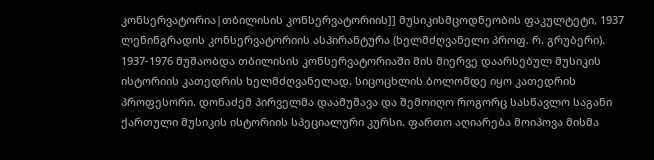კონსერვატორია|თბილისის კონსერვატორიის]] მუსიკისმცოდნეობის ფაკულტეტი, 1937 ლენინგრადის კონსერვატორიის ასპირანტურა (ხელმძღვანელი პროფ. რ. გრუბერი). 1937-1976 მუშაობდა თბილისის კონსერვატორიაში მის მიერვე დაარსებულ მუსიკის ისტორიის კათედრის ხელმძღვანელად. სიცოცხლის ბოლომდე იყო კათედრის პროფესორი. დონაძემ პირველმა დაამუშავა და შემოიღო როგორც სასწავლო საგანი ქართული მუსიკის ისტორიის სპეციალური კურსი. ფართო აღიარება მოიპოვა მისმა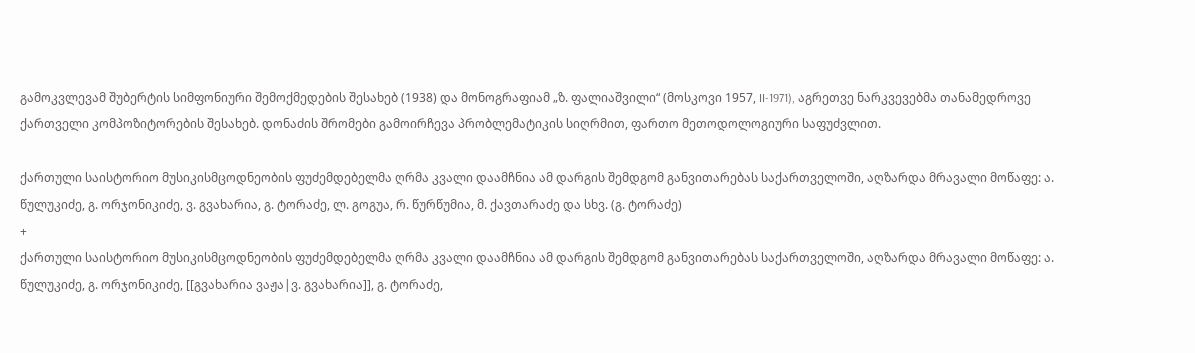გამოკვლევამ შუბერტის სიმფონიური შემოქმედების შესახებ (1938) და მონოგრაფიამ „ზ. ფალიაშვილი“ (მოსკოვი 1957, II-1971), აგრეთვე ნარკვევებმა თანამედროვე ქართველი კომპოზიტორების შესახებ. დონაძის შრომები გამოირჩევა პრობლემატიკის სიღრმით, ფართო მეთოდოლოგიური საფუძვლით.

ქართული საისტორიო მუსიკისმცოდნეობის ფუძემდებელმა ღრმა კვალი დაამჩნია ამ დარგის შემდგომ განვითარებას საქართველოში, აღზარდა მრავალი მოწაფე: ა. წულუკიძე, გ. ორჯონიკიძე, ვ. გვახარია, გ. ტორაძე, ლ. გოგუა, რ. წურწუმია, მ. ქავთარაძე და სხვ. (გ. ტორაძე)
+
ქართული საისტორიო მუსიკისმცოდნეობის ფუძემდებელმა ღრმა კვალი დაამჩნია ამ დარგის შემდგომ განვითარებას საქართველოში, აღზარდა მრავალი მოწაფე: ა. წულუკიძე, გ. ორჯონიკიძე, [[გვახარია ვაჟა|ვ. გვახარია]], გ. ტორაძე,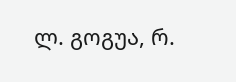ლ. გოგუა, რ.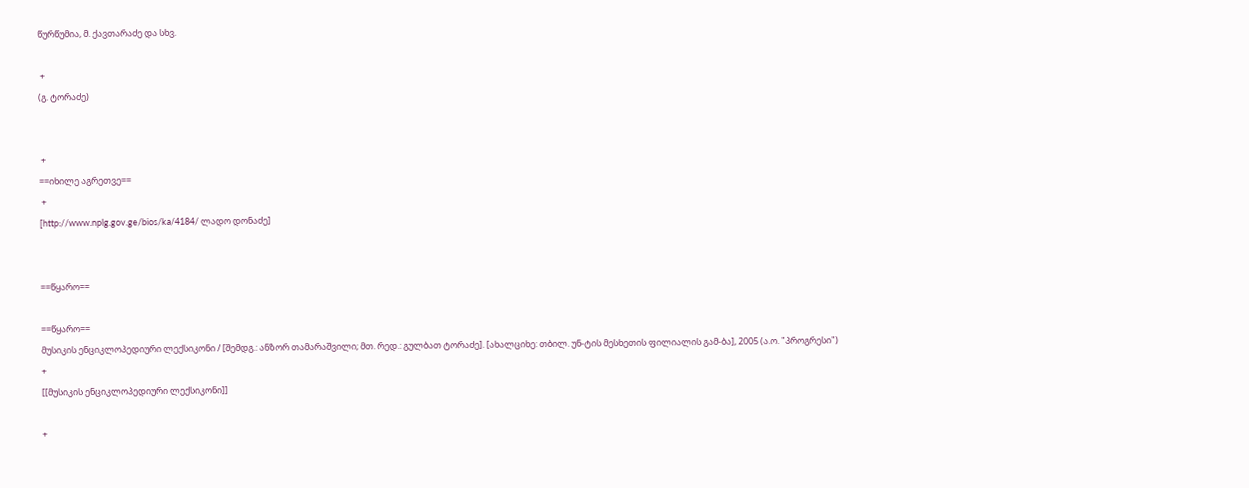წურწუმია, მ. ქავთარაძე და სხვ.

 +
(გ. ტორაძე)


 +
==იხილე აგრეთვე==
 +
[http://www.nplg.gov.ge/bios/ka/4184/ ლადო დონაძე]


==წყარო==

==წყარო==
მუსიკის ენციკლოპედიური ლექსიკონი / [შემდგ.: ანზორ თამარაშვილი; მთ. რედ.: გულბათ ტორაძე]. [ახალციხე: თბილ. უნ-ტის მესხეთის ფილიალის გამ-ბა], 2005 (ა.ო. "პროგრესი")
+
[[მუსიკის ენციკლოპედიური ლექსიკონი]]

+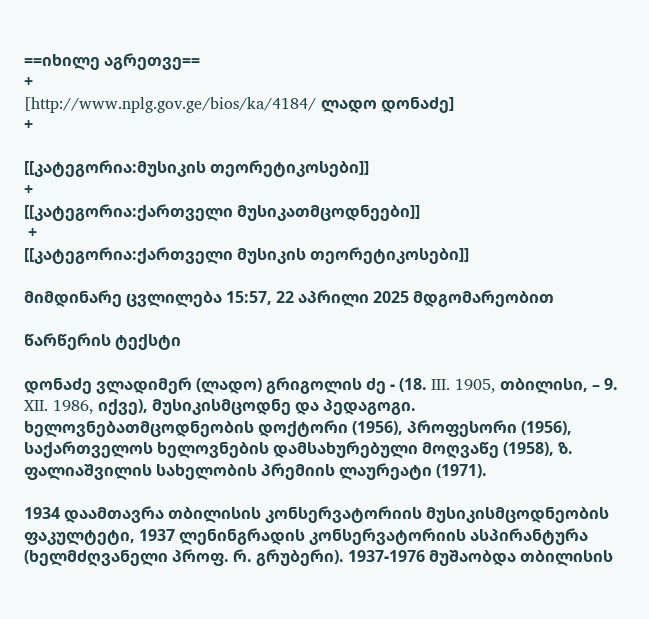==იხილე აგრეთვე==
+
[http://www.nplg.gov.ge/bios/ka/4184/ ლადო დონაძე]
+

[[კატეგორია:მუსიკის თეორეტიკოსები]]
+
[[კატეგორია:ქართველი მუსიკათმცოდნეები]]
 +
[[კატეგორია:ქართველი მუსიკის თეორეტიკოსები]]

მიმდინარე ცვლილება 15:57, 22 აპრილი 2025 მდგომარეობით

წარწერის ტექსტი

დონაძე ვლადიმერ (ლადო) გრიგოლის ძე - (18. III. 1905, თბილისი, – 9. XII. 1986, იქვე), მუსიკისმცოდნე და პედაგოგი. ხელოვნებათმცოდნეობის დოქტორი (1956), პროფესორი (1956), საქართველოს ხელოვნების დამსახურებული მოღვაწე (1958), ზ. ფალიაშვილის სახელობის პრემიის ლაურეატი (1971).

1934 დაამთავრა თბილისის კონსერვატორიის მუსიკისმცოდნეობის ფაკულტეტი, 1937 ლენინგრადის კონსერვატორიის ასპირანტურა (ხელმძღვანელი პროფ. რ. გრუბერი). 1937-1976 მუშაობდა თბილისის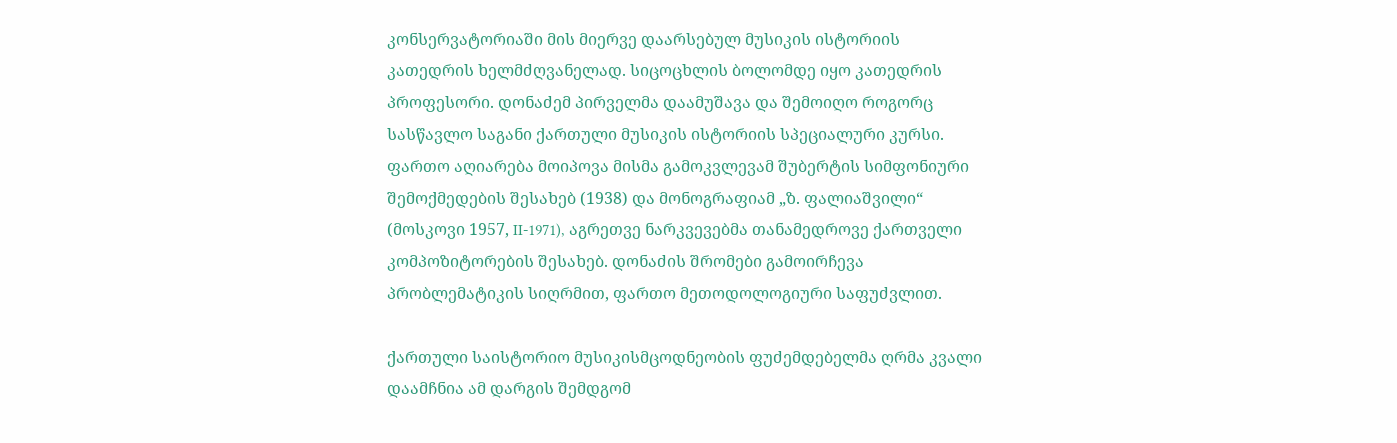კონსერვატორიაში მის მიერვე დაარსებულ მუსიკის ისტორიის კათედრის ხელმძღვანელად. სიცოცხლის ბოლომდე იყო კათედრის პროფესორი. დონაძემ პირველმა დაამუშავა და შემოიღო როგორც სასწავლო საგანი ქართული მუსიკის ისტორიის სპეციალური კურსი. ფართო აღიარება მოიპოვა მისმა გამოკვლევამ შუბერტის სიმფონიური შემოქმედების შესახებ (1938) და მონოგრაფიამ „ზ. ფალიაშვილი“ (მოსკოვი 1957, II-1971), აგრეთვე ნარკვევებმა თანამედროვე ქართველი კომპოზიტორების შესახებ. დონაძის შრომები გამოირჩევა პრობლემატიკის სიღრმით, ფართო მეთოდოლოგიური საფუძვლით.

ქართული საისტორიო მუსიკისმცოდნეობის ფუძემდებელმა ღრმა კვალი დაამჩნია ამ დარგის შემდგომ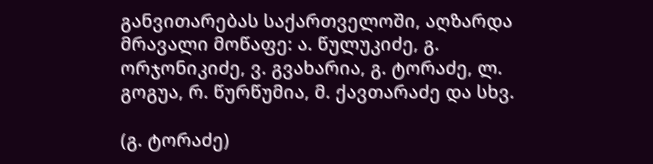განვითარებას საქართველოში, აღზარდა მრავალი მოწაფე: ა. წულუკიძე, გ. ორჯონიკიძე, ვ. გვახარია, გ. ტორაძე, ლ. გოგუა, რ. წურწუმია, მ. ქავთარაძე და სხვ.

(გ. ტორაძე)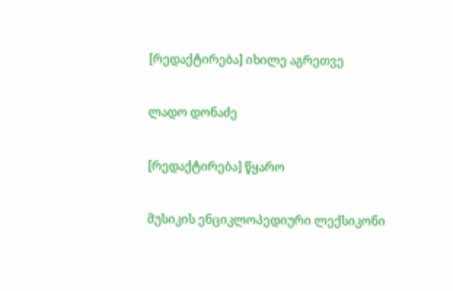[რედაქტირება] იხილე აგრეთვე

ლადო დონაძე

[რედაქტირება] წყარო

მუსიკის ენციკლოპედიური ლექსიკონი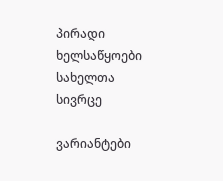პირადი ხელსაწყოები
სახელთა სივრცე

ვარიანტები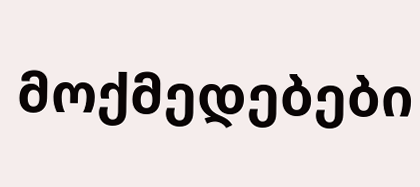მოქმედებები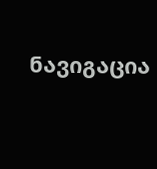ნავიგაცია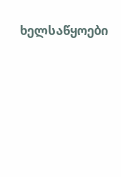ხელსაწყოები